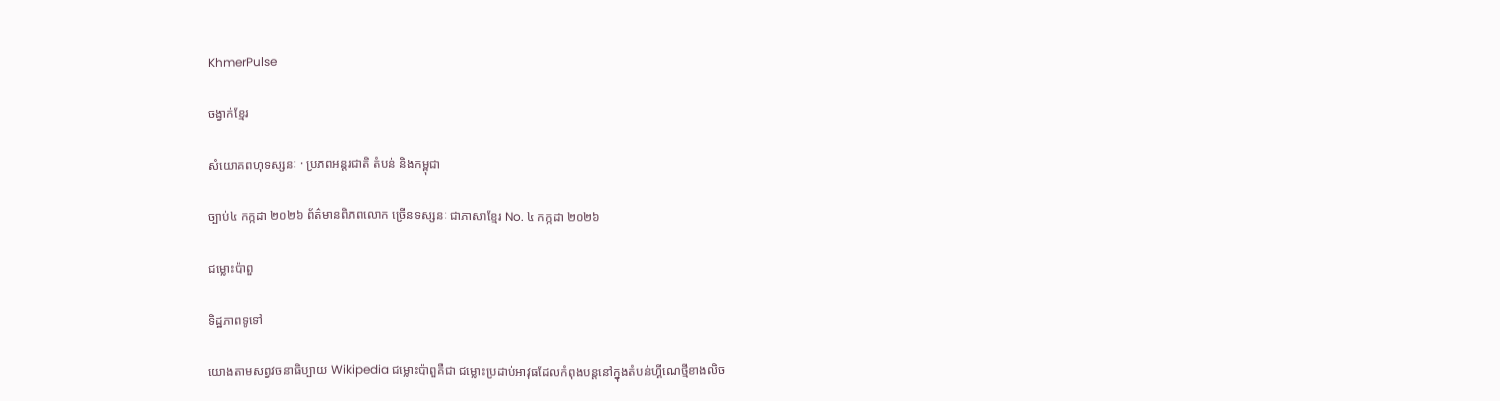KhmerPulse

ចង្វាក់ខ្មែរ

សំយោគពហុទស្សនៈ · ប្រភពអន្តរជាតិ តំបន់ និងកម្ពុជា

ច្បាប់៤ កក្កដា ២០២៦ ព័ត៌មានពិភពលោក ច្រើនទស្សនៈ ជាភាសាខ្មែរ No. ៤ កក្កដា ២០២៦

ជម្លោះប៉ាពួ

ទិដ្ឋភាពទូទៅ

យោងតាមសព្វវចនាធិប្បាយ Wikipedia ជម្លោះប៉ាពួគឺជា ជម្លោះប្រដាប់អាវុធដែលកំពុងបន្តនៅក្នុងតំបន់ហ្គីណេថ្មីខាងលិច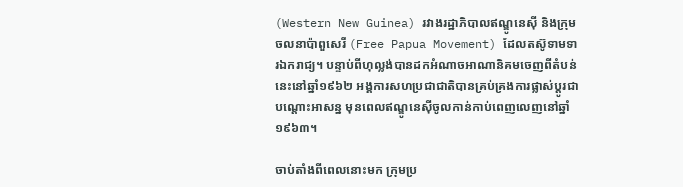(Western New Guinea) រវាងរដ្ឋាភិបាលឥណ្ឌូនេស៊ី និងក្រុមចលនាប៉ាពួសេរី (Free Papua Movement) ដែលតស៊ូទាមទារឯករាជ្យ។ បន្ទាប់ពីហុល្លង់បានដកអំណាចអាណានិគមចេញពីតំបន់នេះនៅឆ្នាំ១៩៦២ អង្គការសហប្រជាជាតិបានគ្រប់គ្រងការផ្លាស់ប្តូរជាបណ្តោះអាសន្ន មុនពេលឥណ្ឌូនេស៊ីចូលកាន់កាប់ពេញលេញនៅឆ្នាំ១៩៦៣។

ចាប់តាំងពីពេលនោះមក ក្រុមប្រ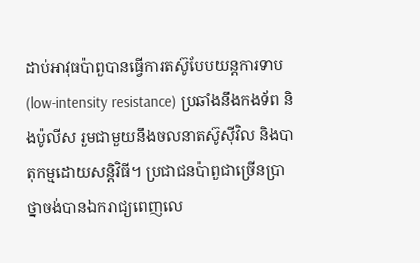ដាប់អាវុធប៉ាពួបានធ្វើការតស៊ូបែបយន្តការទាប (low-intensity resistance) ប្រឆាំងនឹងកងទ័ព និងប៉ូលីស រួមជាមួយនឹងចលនាតស៊ូស៊ីវិល និងបាតុកម្មដោយសន្តិវិធី។ ប្រជាជនប៉ាពួជាច្រើនប្រាថ្នាចង់បានឯករាជ្យពេញលេ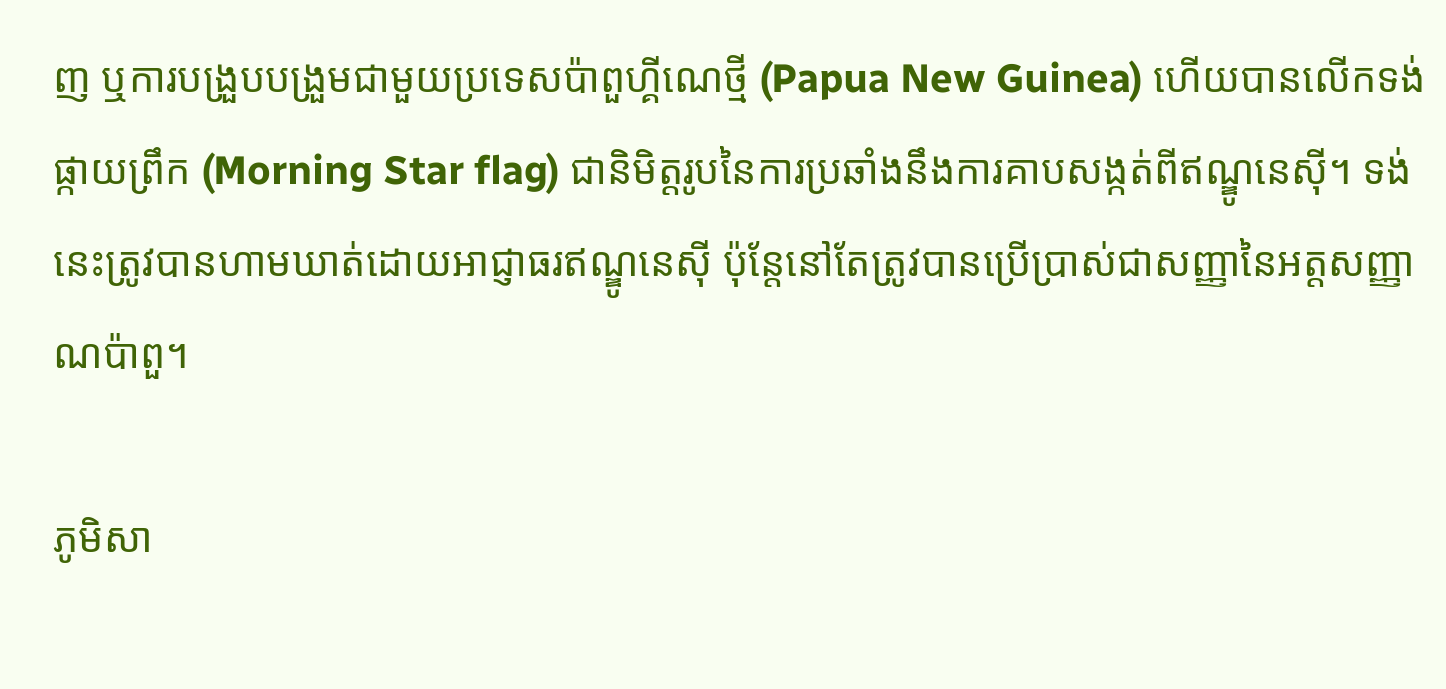ញ ឬការបង្រួបបង្រួមជាមួយប្រទេសប៉ាពួហ្គីណេថ្មី (Papua New Guinea) ហើយបានលើកទង់ផ្កាយព្រឹក (Morning Star flag) ជានិមិត្តរូបនៃការប្រឆាំងនឹងការគាបសង្កត់ពីឥណ្ឌូនេស៊ី។ ទង់នេះត្រូវបានហាមឃាត់ដោយអាជ្ញាធរឥណ្ឌូនេស៊ី ប៉ុន្តែនៅតែត្រូវបានប្រើប្រាស់ជាសញ្ញានៃអត្តសញ្ញាណប៉ាពួ។

ភូមិសា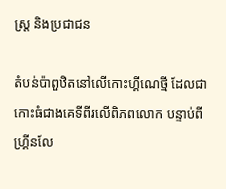ស្ត្រ និងប្រជាជន

តំបន់ប៉ាពួឋិតនៅលើកោះហ្គីណេថ្មី ដែលជាកោះធំជាងគេទីពីរលើពិភពលោក បន្ទាប់ពីហ្គ្រីនលែ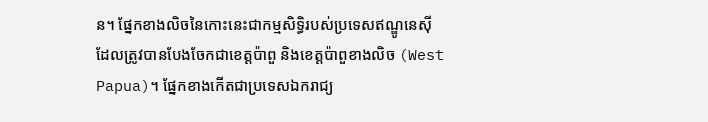ន។ ផ្នែកខាងលិចនៃកោះនេះជាកម្មសិទ្ធិរបស់ប្រទេសឥណ្ឌូនេស៊ី ដែលត្រូវបានបែងចែកជាខេត្តប៉ាពួ និងខេត្តប៉ាពួខាងលិច (West Papua)។ ផ្នែកខាងកើតជាប្រទេសឯករាជ្យ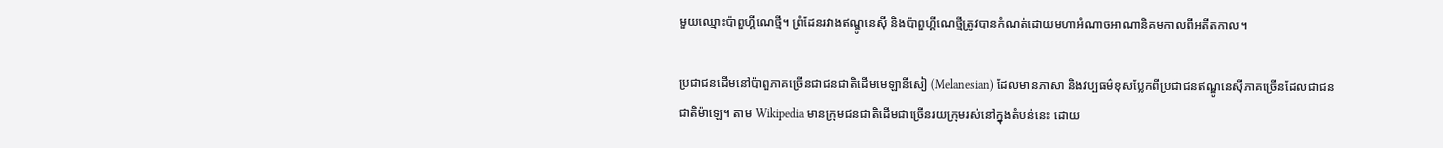មួយឈ្មោះប៉ាពួហ្គីណេថ្មី។ ព្រំដែនរវាងឥណ្ឌូនេស៊ី និងប៉ាពួហ្គីណេថ្មីត្រូវបានកំណត់ដោយមហាអំណាចអាណានិគមកាលពីអតីតកាល។

ប្រជាជនដើមនៅប៉ាពួភាគច្រើនជាជនជាតិដើមមេឡានីសៀ (Melanesian) ដែលមានភាសា និងវប្បធម៌ខុសប្លែកពីប្រជាជនឥណ្ឌូនេស៊ីភាគច្រើនដែលជាជនជាតិម៉ាឡេ។ តាម Wikipedia មានក្រុមជនជាតិដើមជាច្រើនរយក្រុមរស់នៅក្នុងតំបន់នេះ ដោយ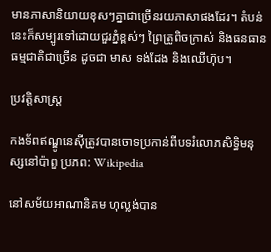មានភាសានិយាយខុសៗគ្នាជាច្រើនរយភាសាផងដែរ។ តំបន់នេះក៏សម្បូរទៅដោយជួរភ្នំខ្ពស់ៗ ព្រៃត្រូពិចក្រាស់ និងធនធានធម្មជាតិជាច្រើន ដូចជា មាស ទង់ដែង និងឈើហ៊ុប។

ប្រវត្តិសាស្ត្រ

កងទ័ពឥណ្ឌូនេស៊ីត្រូវបានចោទប្រកាន់ពីបទរំលោភសិទ្ធិមនុស្សនៅប៉ាពួ ប្រភព: Wikipedia

នៅសម័យអាណានិគម ហុល្លង់បាន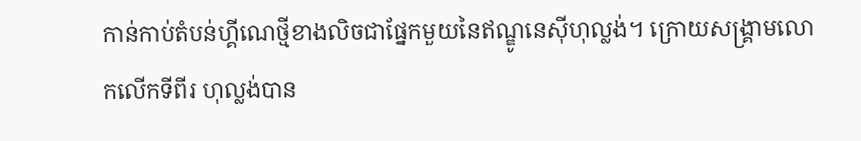កាន់កាប់តំបន់ហ្គីណេថ្មីខាងលិចជាផ្នែកមួយនៃឥណ្ឌូនេស៊ីហុល្លង់។ ក្រោយសង្គ្រាមលោកលើកទីពីរ ហុល្លង់បាន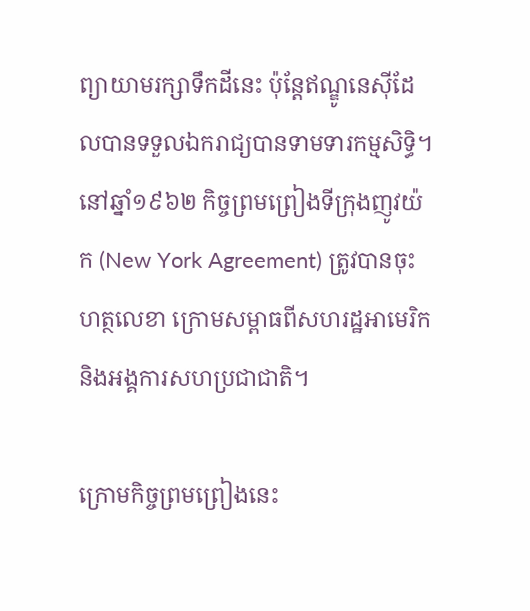ព្យាយាមរក្សាទឹកដីនេះ ប៉ុន្តែឥណ្ឌូនេស៊ីដែលបានទទួលឯករាជ្យបានទាមទារកម្មសិទ្ធិ។ នៅឆ្នាំ១៩៦២ កិច្ចព្រមព្រៀងទីក្រុងញូវយ៉ក (New York Agreement) ត្រូវបានចុះហត្ថលេខា ក្រោមសម្ពាធពីសហរដ្ឋអាមេរិក និងអង្គការសហប្រជាជាតិ។

ក្រោមកិច្ចព្រមព្រៀងនេះ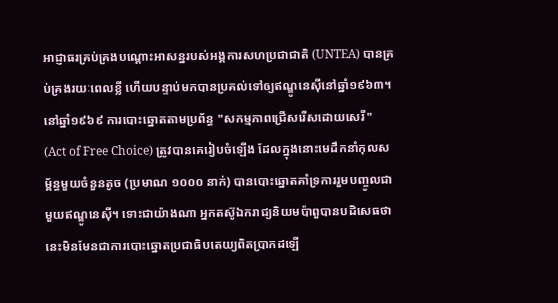អាជ្ញាធរគ្រប់គ្រងបណ្តោះអាសន្នរបស់អង្គការសហប្រជាជាតិ (UNTEA) បានគ្រប់គ្រងរយៈពេលខ្លី ហើយបន្ទាប់មកបានប្រគល់ទៅឲ្យឥណ្ឌូនេស៊ីនៅឆ្នាំ១៩៦៣។ នៅឆ្នាំ១៩៦៩ ការបោះឆ្នោតតាមប្រព័ន្ធ "សកម្មភាពជ្រើសរើសដោយសេរី" (Act of Free Choice) ត្រូវបានគេរៀបចំឡើង ដែលក្នុងនោះមេដឹកនាំកុលសម្ព័ន្ធមួយចំនួនតូច (ប្រមាណ ១០០០ នាក់) បានបោះឆ្នោតគាំទ្រការរួមបញ្ចូលជាមួយឥណ្ឌូនេស៊ី។ ទោះជាយ៉ាងណា អ្នកតស៊ូឯករាជ្យនិយមប៉ាពួបានបដិសេធថា នេះមិនមែនជាការបោះឆ្នោតប្រជាធិបតេយ្យពិតប្រាកដឡើ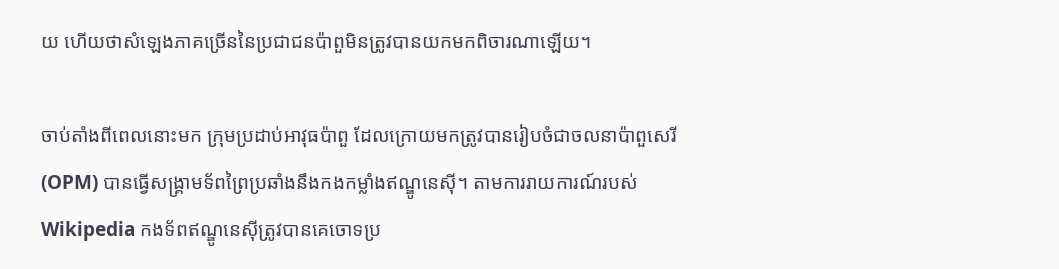យ ហើយថាសំឡេងភាគច្រើននៃប្រជាជនប៉ាពួមិនត្រូវបានយកមកពិចារណាឡើយ។

ចាប់តាំងពីពេលនោះមក ក្រុមប្រដាប់អាវុធប៉ាពួ ដែលក្រោយមកត្រូវបានរៀបចំជាចលនាប៉ាពួសេរី (OPM) បានធ្វើសង្គ្រាមទ័ពព្រៃប្រឆាំងនឹងកងកម្លាំងឥណ្ឌូនេស៊ី។ តាមការរាយការណ៍របស់ Wikipedia កងទ័ពឥណ្ឌូនេស៊ីត្រូវបានគេចោទប្រ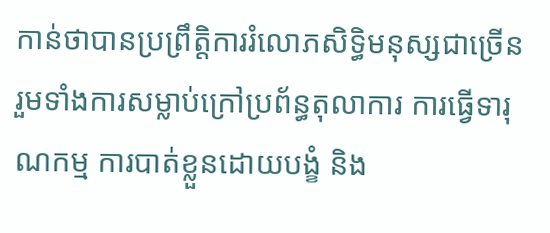កាន់ថាបានប្រព្រឹត្តិការរំលោភសិទ្ធិមនុស្សជាច្រើន រួមទាំងការសម្លាប់ក្រៅប្រព័ន្ធតុលាការ ការធ្វើទារុណកម្ម ការបាត់ខ្លួនដោយបង្ខំ និង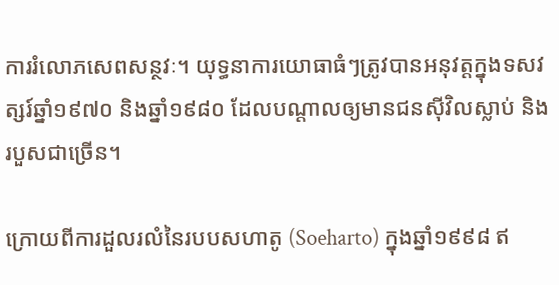ការរំលោភសេពសន្ថវៈ។ យុទ្ធនាការយោធាធំៗត្រូវបានអនុវត្តក្នុងទសវត្សរ៍ឆ្នាំ១៩៧០ និងឆ្នាំ១៩៨០ ដែលបណ្តាលឲ្យមានជនស៊ីវិលស្លាប់ និងរបួសជាច្រើន។

ក្រោយពីការដួលរលំនៃរបបសហាតូ (Soeharto) ក្នុងឆ្នាំ១៩៩៨ ឥ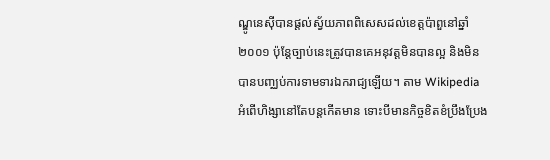ណ្ឌូនេស៊ីបានផ្តល់ស្វ័យភាពពិសេសដល់ខេត្តប៉ាពួនៅឆ្នាំ២០០១ ប៉ុន្តែច្បាប់នេះត្រូវបានគេអនុវត្តមិនបានល្អ និងមិនបានបញ្ឈប់ការទាមទារឯករាជ្យឡើយ។ តាម Wikipedia អំពើហិង្សានៅតែបន្តកើតមាន ទោះបីមានកិច្ចខិតខំប្រឹងប្រែង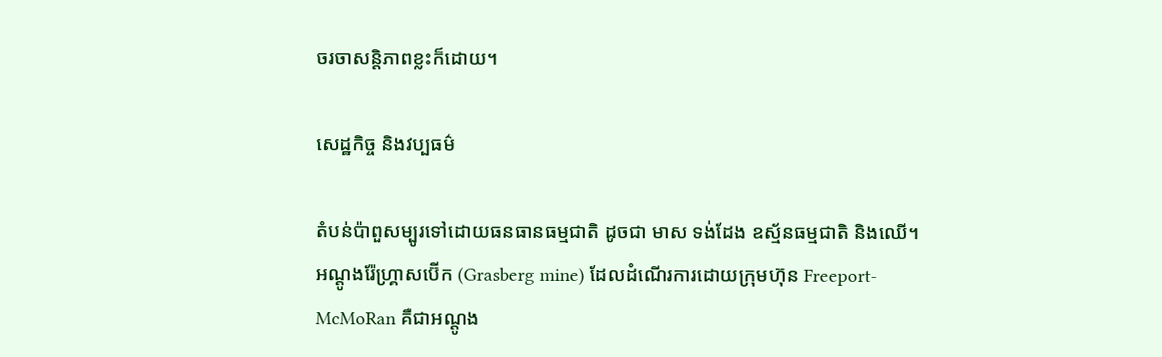ចរចាសន្តិភាពខ្លះក៏ដោយ។

សេដ្ឋកិច្ច និងវប្បធម៌

តំបន់ប៉ាពួសម្បូរទៅដោយធនធានធម្មជាតិ ដូចជា មាស ទង់ដែង ឧស្ម័នធម្មជាតិ និងឈើ។ អណ្តូងរ៉ែហ្គ្រាសប៊ើក (Grasberg mine) ដែលដំណើរការដោយក្រុមហ៊ុន Freeport-McMoRan គឺជាអណ្តូង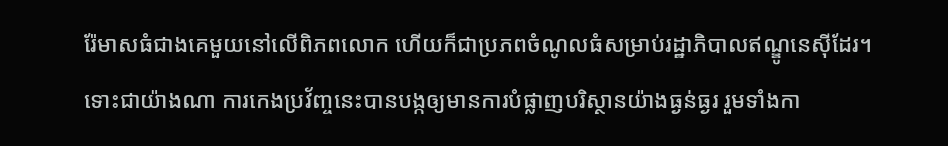រ៉ែមាសធំជាងគេមួយនៅលើពិភពលោក ហើយក៏ជាប្រភពចំណូលធំសម្រាប់រដ្ឋាភិបាលឥណ្ឌូនេស៊ីដែរ។ ទោះជាយ៉ាងណា ការកេងប្រវ័ញ្ចនេះបានបង្កឲ្យមានការបំផ្លាញបរិស្ថានយ៉ាងធ្ងន់ធ្ងរ រួមទាំងកា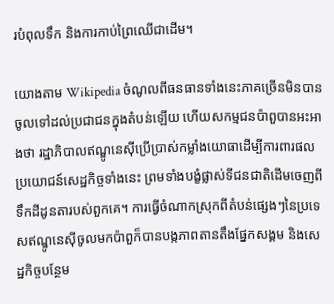របំពុលទឹក និងការកាប់ព្រៃឈើជាដើម។

យោងតាម Wikipedia ចំណូលពីធនធានទាំងនេះភាគច្រើនមិនបានចូលទៅដល់ប្រជាជនក្នុងតំបន់ឡើយ ហើយសកម្មជនប៉ាពួបានអះអាងថា រដ្ឋាភិបាលឥណ្ឌូនេស៊ីប្រើប្រាស់កម្លាំងយោធាដើម្បីការពារផលប្រយោជន៍សេដ្ឋកិច្ចទាំងនេះ ព្រមទាំងបង្ខំផ្លាស់ទីជនជាតិដើមចេញពីទឹកដីដូនតារបស់ពួកគេ។ ការធ្វើចំណាកស្រុកពីតំបន់ផ្សេងៗនៃប្រទេសឥណ្ឌូនេស៊ីចូលមកប៉ាពួក៏បានបង្កភាពតានតឹងផ្នែកសង្គម និងសេដ្ឋកិច្ចបន្ថែម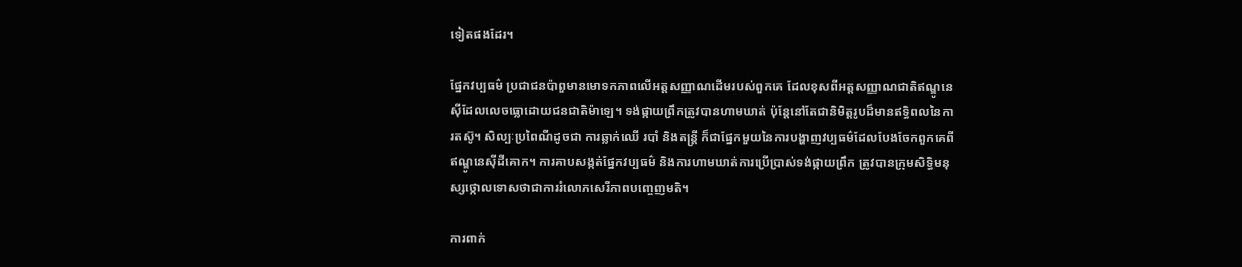ទៀតផងដែរ។

ផ្នែកវប្បធម៌ ប្រជាជនប៉ាពួមានមោទកភាពលើអត្តសញ្ញាណដើមរបស់ពួកគេ ដែលខុសពីអត្តសញ្ញាណជាតិឥណ្ឌូនេស៊ីដែលលេចធ្លោដោយជនជាតិម៉ាឡេ។ ទង់ផ្កាយព្រឹកត្រូវបានហាមឃាត់ ប៉ុន្តែនៅតែជានិមិត្តរូបដ៏មានឥទ្ធិពលនៃការតស៊ូ។ សិល្បៈប្រពៃណីដូចជា ការឆ្លាក់ឈើ របាំ និងតន្ត្រី ក៏ជាផ្នែកមួយនៃការបង្ហាញវប្បធម៌ដែលបែងចែកពួកគេពីឥណ្ឌូនេស៊ីដីគោក។ ការគាបសង្កត់ផ្នែកវប្បធម៌ និងការហាមឃាត់ការប្រើប្រាស់ទង់ផ្កាយព្រឹក ត្រូវបានក្រុមសិទ្ធិមនុស្សថ្កោលទោសថាជាការរំលោភសេរីភាពបញ្ចេញមតិ។

ការពាក់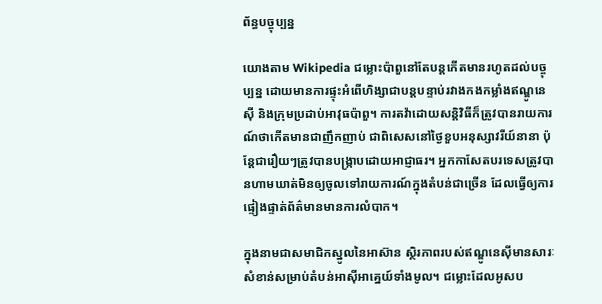ព័ន្ធបច្ចុប្បន្ន

យោងតាម Wikipedia ជម្លោះប៉ាពួនៅតែបន្តកើតមានរហូតដល់បច្ចុប្បន្ន ដោយមានការផ្ទុះអំពើហិង្សាជាបន្តបន្ទាប់រវាងកងកម្លាំងឥណ្ឌូនេស៊ី និងក្រុមប្រដាប់អាវុធប៉ាពួ។ ការតវ៉ាដោយសន្តិវិធីក៏ត្រូវបានរាយការណ៍ថាកើតមានជាញឹកញាប់ ជាពិសេសនៅថ្ងៃខួបអនុស្សាវរីយ៍នានា ប៉ុន្តែជារឿយៗត្រូវបានបង្ក្រាបដោយអាជ្ញាធរ។ អ្នកកាសែតបរទេសត្រូវបានហាមឃាត់មិនឲ្យចូលទៅរាយការណ៍ក្នុងតំបន់ជាច្រើន ដែលធ្វើឲ្យការផ្ទៀងផ្ទាត់ព័ត៌មានមានការលំបាក។

ក្នុងនាមជាសមាជិកស្នូលនៃអាស៊ាន ស្ថិរភាពរបស់ឥណ្ឌូនេស៊ីមានសារៈសំខាន់សម្រាប់តំបន់អាស៊ីអាគ្នេយ៍ទាំងមូល។ ជម្លោះដែលអូសប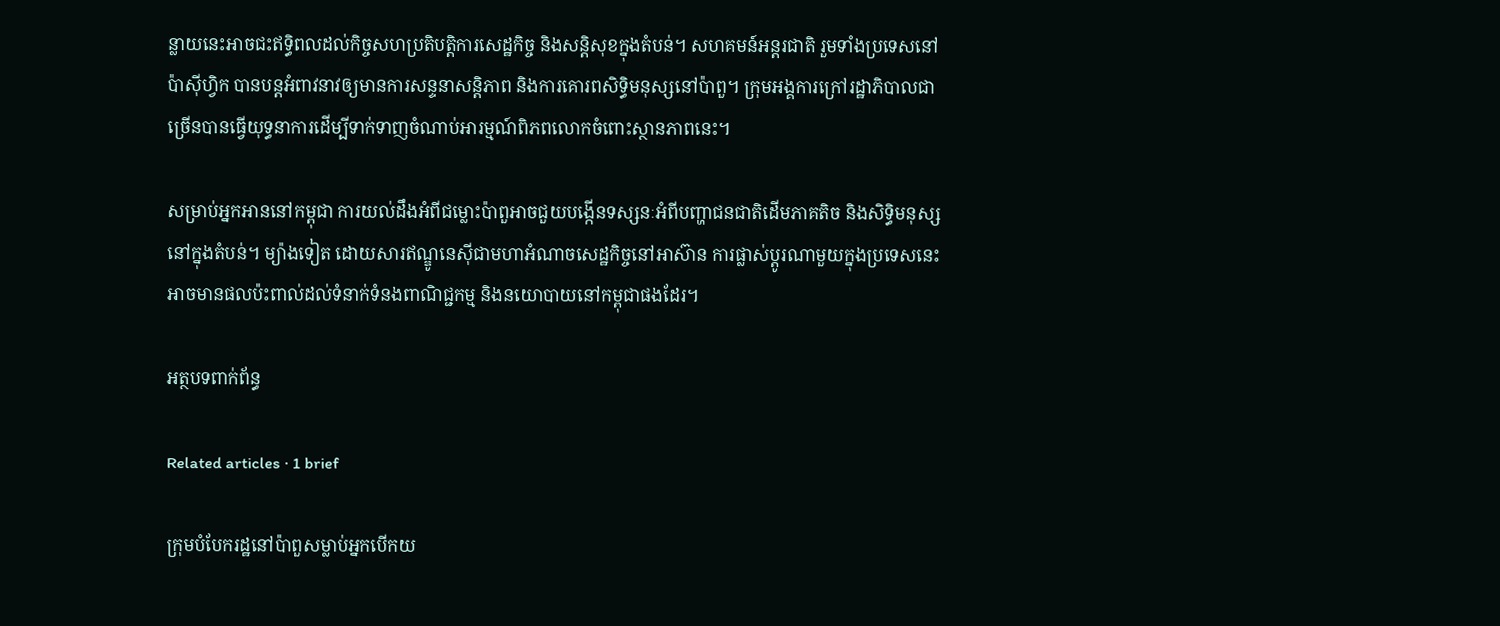ន្លាយនេះអាចជះឥទ្ធិពលដល់កិច្ចសហប្រតិបត្តិការសេដ្ឋកិច្ច និងសន្តិសុខក្នុងតំបន់។ សហគមន៍អន្តរជាតិ រួមទាំងប្រទេសនៅប៉ាស៊ីហ្វិក បានបន្តអំពាវនាវឲ្យមានការសន្ទនាសន្តិភាព និងការគោរពសិទ្ធិមនុស្សនៅប៉ាពួ។ ក្រុមអង្គការក្រៅរដ្ឋាភិបាលជាច្រើនបានធ្វើយុទ្ធនាការដើម្បីទាក់ទាញចំណាប់អារម្មណ៍ពិភពលោកចំពោះស្ថានភាពនេះ។

សម្រាប់អ្នកអាននៅកម្ពុជា ការយល់ដឹងអំពីជម្លោះប៉ាពួអាចជួយបង្កើនទស្សនៈអំពីបញ្ហាជនជាតិដើមភាគតិច និងសិទ្ធិមនុស្សនៅក្នុងតំបន់។ ម្យ៉ាងទៀត ដោយសារឥណ្ឌូនេស៊ីជាមហាអំណាចសេដ្ឋកិច្ចនៅអាស៊ាន ការផ្លាស់ប្តូរណាមួយក្នុងប្រទេសនេះអាចមានផលប៉ះពាល់ដល់ទំនាក់ទំនងពាណិជ្ជកម្ម និងនយោបាយនៅកម្ពុជាផងដែរ។

អត្ថបទពាក់ព័ន្ធ

Related articles · 1 brief

ក្រុមបំបែករដ្ឋនៅប៉ាពួសម្លាប់អ្នកបើកយ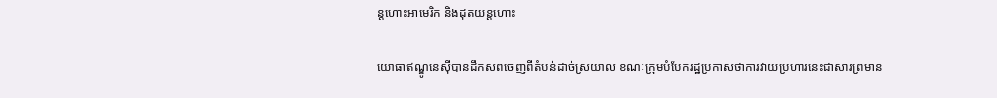ន្តហោះអាមេរិក និងដុតយន្តហោះ

យោធាឥណ្ឌូនេស៊ីបានដឹកសពចេញពីតំបន់ដាច់ស្រយាល ខណៈក្រុមបំបែករដ្ឋប្រកាសថាការវាយប្រហារនេះជាសារព្រមាន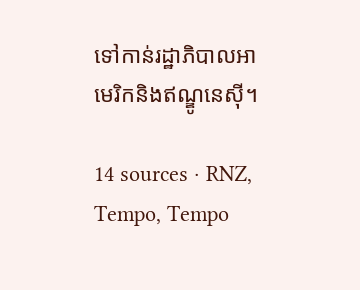ទៅកាន់រដ្ឋាភិបាលអាមេរិកនិងឥណ្ឌូនេស៊ី។

14 sources · RNZ, Tempo, Tempo